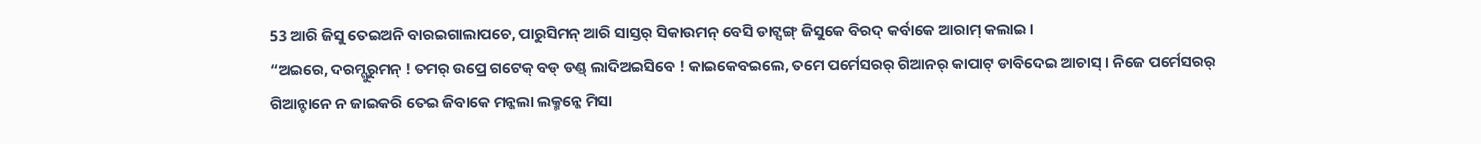53 ଆରି ଜିସୁ ତେଇଅନି ବାରଇଗାଲାପଚେ, ପାରୁସିମନ୍ ଆରି ସାସ୍ତର୍ ସିକାଉମନ୍ ବେସି ଡାଟ୍ସଙ୍ଗ୍ ଜିସୁକେ ବିରଦ୍ କର୍ବାକେ ଆରାମ୍ କଲାଇ ।
“ଅଇରେ, ଦରମ୍ଗୁରୁମନ୍ ! ତମର୍ ଉପ୍ରେ ଗଟେକ୍ ବଡ୍ ଡଣ୍ଡ୍ ଲାଦିଅଇସିବେ ! କାଇକେବଇଲେ, ତମେ ପର୍ମେସରର୍ ଗିଆନର୍ କାପାଟ୍ ଡାବିଦେଇ ଆଚାସ୍ । ନିଜେ ପର୍ମେସରର୍ ଗିଆନ୍ଟାନେ ନ ଜାଇକରି ତେଇ ଜିବାକେ ମନ୍କଲା ଲକ୍ମନ୍କେ ମିସା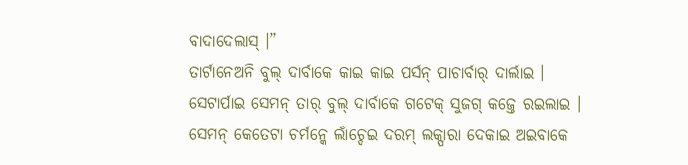ବାଦାଦେଲାସ୍ ।”
ତାର୍ଟାନେଅନି ବୁଲ୍ ଦାର୍ବାକେ କାଇ କାଇ ପର୍ସନ୍ ପାଚାର୍ବାର୍ ଦାର୍ଲାଇ ।
ସେଟାର୍ପାଇ ସେମନ୍ ତାର୍ ବୁଲ୍ ଦାର୍ବାକେ ଗଟେକ୍ ସୁଜଗ୍ କଜ୍ତେ ରଇଲାଇ । ସେମନ୍ କେତେଟା ଚର୍ମନ୍କେ ଲାଁଚ୍ଦେଇ ଦରମ୍ ଲକ୍ପାରା ଦେକାଇ ଅଇବାକେ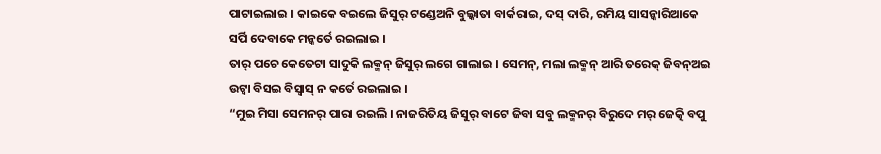ପାଟାଇଲାଇ । କାଇକେ ବଇଲେ ଜିସୁର୍ ଟଣ୍ଡେଅନି ବୁଲ୍କାତା ବାର୍କରାଇ, ଦସ୍ ଦାରି, ରମିୟ ସାସନ୍କାରିଆକେ ସର୍ପି ଦେବାକେ ମନ୍କର୍ତେ ରଇଲାଇ ।
ତାର୍ ପଚେ କେତେଟା ସାଦୁକି ଲକ୍ମନ୍ ଜିସୁର୍ ଲଗେ ଗାଲାଇ । ସେମନ୍, ମଲା ଲକ୍ମନ୍ ଆରି ତରେକ୍ ଜିବନ୍ଅଇ ଉଟ୍ବା ବିସଇ ବିସ୍ବାସ୍ ନ କର୍ତେ ରଇଲାଇ ।
“ମୁଇ ମିସା ସେମନର୍ ପାରା ରଇଲି । ନାଜରିତିୟ ଜିସୁର୍ ବାଟେ ଜିବା ସବୁ ଲକ୍ମନର୍ ବିରୁଦେ ମର୍ ଜେତ୍କି ବପୁ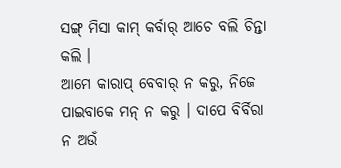ସଙ୍ଗ୍ ମିସା କାମ୍ କର୍ବାର୍ ଆଚେ ବଲି ଚିନ୍ତା କଲି ।
ଆମେ କାରାପ୍ ବେବାର୍ ନ କରୁ, ନିଜେ ପାଇବାକେ ମନ୍ ନ କରୁ । ଦାପେ ବିର୍ବିରା ନ ଅଉଁ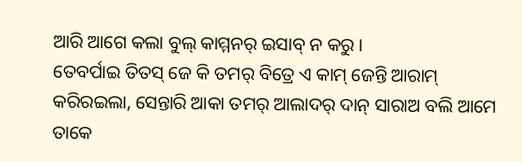ଆରି ଆଗେ କଲା ବୁଲ୍ କାମ୍ମନର୍ ଇସାବ୍ ନ କରୁ ।
ତେବର୍ପାଇ ତିତସ୍ ଜେ କି ତମର୍ ବିତ୍ରେ ଏ କାମ୍ ଜେନ୍ତି ଆରାମ୍ କରିରଇଲା, ସେନ୍ତାରି ଆକା ତମର୍ ଆଲାଦର୍ ଦାନ୍ ସାରାଅ ବଲି ଆମେ ତାକେ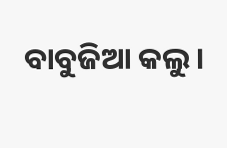ବାବୁଜିଆ କଲୁ ।